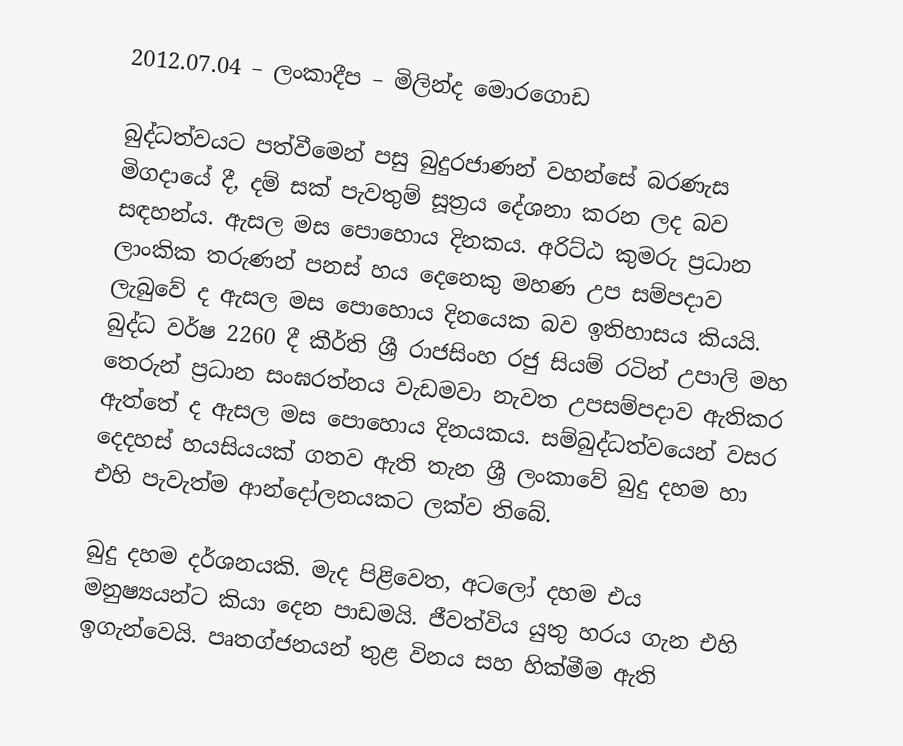2012.07.04 – ලංකාදීප – මිලින්ද මොරගොඩ

බුද්ධත්වයට පත්වීමෙන් පසු බුදුරජාණන් වහන්සේ බරණැස මිගදායේ දී, දම් සක් පැවතුම් සූත්‍රය දේශනා කරන ලද බව සඳහන්ය. ඇසල මස පොහොය දිනකය. අරිට්ඨ කුමරු ප්‍රධාන ලාංකික තරුණන් පනස් හය දෙනෙකු මහණ උප සම්පදාව ලැබුවේ ද ඇසල මස පොහොය දිනයෙක බව ඉතිහාසය කියයි. බුද්ධ වර්ෂ 2260 දී කීර්ති ශ්‍රී රාජසිංහ රජු සියම් රටින් උපාලි මහ තෙරුන් ප්‍රධාන සංඝරත්නය වැඩමවා නැවත උපසම්පදාව ඇතිකර ඇත්තේ ද ඇසල මස පොහොය දිනයකය. සම්බුද්ධත්වයෙන් වසර දෙදහස් හයසියයක් ගතව ඇති තැන ශ්‍රී ලංකාවේ බුදු දහම හා එහි පැවැත්ම ආන්දෝලනයකට ලක්ව තිබේ.

බුදු දහම දර්ශනයකි. මැද පිළිවෙත, අටලෝ දහම එය මනුෂ්‍යයන්ට කියා දෙන පාඩමයි. ජීවත්විය යුතු හරය ගැන එහි ඉගැන්වෙයි. පෘතග්ජනයන් තුළ විනය සහ හික්මීම ඇති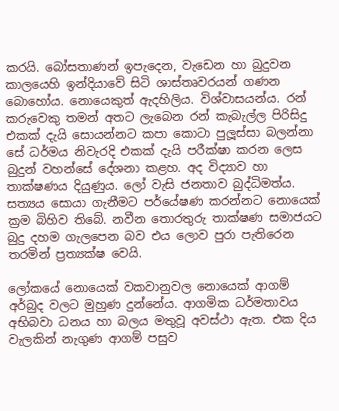කරයි. බෝසතාණන් ඉපැදෙන, වැඩෙන හා බුදුවන කාලයෙහි ඉන්දියාවේ සිටි ශාස්තෘවරයන් ගණන බොහෝය. නොයෙකුත් ඇදහිලිය. විශ්වාසයන්ය. රන් කරුවෙකු තමන් අතට ලැබෙන රන් කැබැල්ල පිරිසිදු එකක් දැයි සොයන්නට කපා කොටා පුලූස්සා බලන්නා සේ ධර්මය නිවැරදි එකක් දැයි පරීක්ෂා කරන ලෙස බුදුන් වහන්සේ දේශනා කළහ. අද විද්‍යාව හා තාක්ෂණය දියුණුය. ලෝ වැසි ජනතාව බුද්ධිමත්ය. සත්‍යය සොයා ගැනීමට පර්යේෂණ කරන්නට නොයෙක් ක්‍රම බිහිව තිබේ. නවීන තොරතුරු තාක්ෂණ සමාජයට බුදු දහම ගැලපෙන බව එය ලොව පුරා පැතිරෙන තරමින් ප්‍රත්‍යක්ෂ වෙයි.

ලෝකයේ නොයෙක් වකවානුවල නොයෙක් ආගම් අර්බුද වලට මුහුණ දුන්නේය. ආගමික ධර්මතාවය අභිබවා ධනය හා බලය මතුවූ අවස්ථා ඇත. එක දිය වැලකින් නැගුණ ආගම් පසුව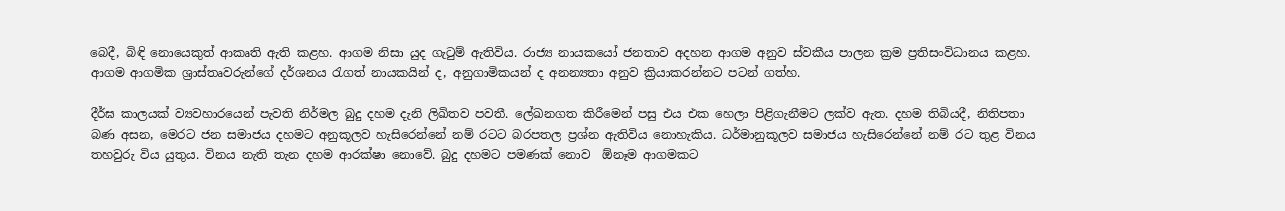බෙදී, බිඳි නොයෙකුත් ආකෘති ඇති කළහ. ආගම නිසා යුද ගැටුම් ඇතිවිය. රාජ්‍ය නායකයෝ ජනතාව අදහන ආගම අනුව ස්වකීය පාලන ක්‍රම ප්‍රතිසංවිධානය කළහ. ආගම ආගමික ශ්‍රාස්තෘවරුන්ගේ දර්ශනය රැගත් නායකයින් ද, අනුගාමිකයන් ද අනන්‍යතා අනුව ක්‍රියාකරන්නට පටන් ගත්හ.

දීර්ඝ කාලයක් ව්‍යවහාරයෙන් පැවති නිර්මල බුදු දහම දැනි ලිඛිතව පවතී. ලේඛනගත කිරීමෙන් පසු එය එක හෙලා පිළිගැනීමට ලක්ව ඇත. දහම තිබියදී, නිතිපතා බණ අසන, මෙරට ජන සමාජය දහමට අනුකූලව හැසිරෙන්නේ නම් රටට බරපතල ප්‍රශ්න ඇතිවිය නොහැකිය. ධර්මානුකූලව සමාජය හැසිරෙන්නේ නම් රට තුළ විනය තහවුරු විය යුතුය. විනය නැති තැන දහම ආරක්ෂා නොවේ. බුදු දහමට පමණක් නොව  ඕනෑම ආගමකට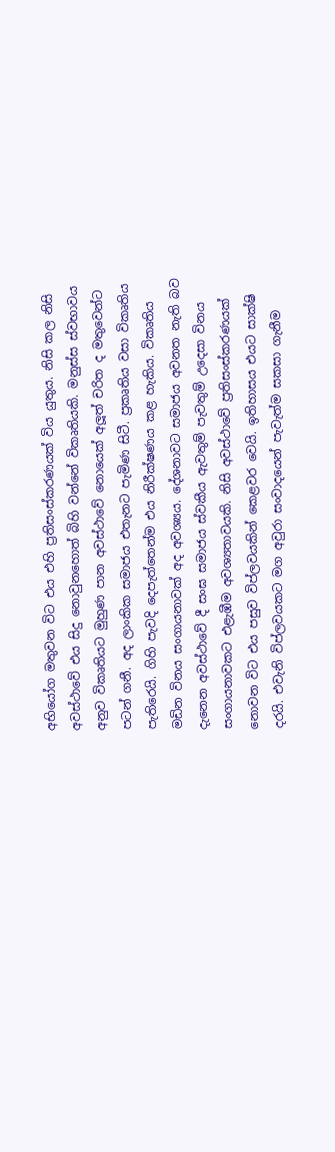අභියෝග මතුවන විට එය එහි ප්‍රතිසංස්කරණයක් විය යුතුය. නිසි කල නිසි අවස්ථාවේ එය සිදු නොවුනහොත් බිහි වන්නේ විකෘතියකි. මනුස්ස ස්වභාවය අනුව විකෘතියට මුහුණ පාන අවස්ථාවේ නොයෙක් අලූත් චරිත ද මතුවෙන්ට පටන් ගනී. අද ලාංකික සමාජය එතැනට පැමිණ සිටී. ප්‍රකෘතිය වසා විකෘතිය පැතිරෙයි. ගිහි පැවදි දෙපැත්තෙන්ම එය නිරීක්ෂණය කළ හැකිය. විකෘතිය මඩින විනය සංගායනාවක් අද අවශ්‍යය. දේශනාවට සමාජය අවනත නැති බව දැනෙන අවස්ථාවේ දී සංඝ සමාජය ස්වකීය ඇවතුම් පැවතුම් උදෙසා විනය සංගායනාවකට එළැඹීම අවශ්‍යතාවයකි. නිසි අවස්ථාවේ ප්‍රතිසංස්කරණයක් නොවන විට එය පසුව විප්ලවයකින් කෙළවර වෙයි. ඉතිහාසය එයට සාක්ෂි දරයි. එවැනි විප්ලවයකට මග අවුරා සංවාදයෙන් පැවැත්ම සකසා ගැනීම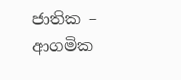ජාතික – ආගමික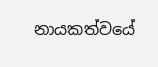නායකත්වයේ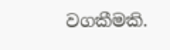වගකීමකි.